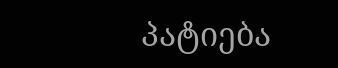პატიება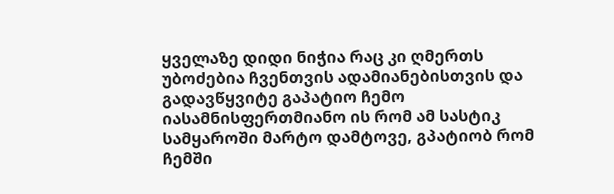ყველაზე დიდი ნიჭია რაც კი ღმერთს უბოძებია ჩვენთვის ადამიანებისთვის და გადავწყვიტე გაპატიო ჩემო იასამნისფერთმიანო ის რომ ამ სასტიკ სამყაროში მარტო დამტოვე, გპატიობ რომ ჩემში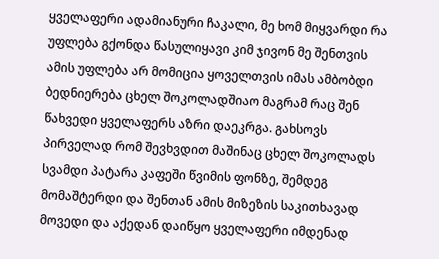ყველაფერი ადამიანური ჩაკალი, მე ხომ მიყვარდი რა უფლება გქონდა წასულიყავი კიმ ჯივონ მე შენთვის ამის უფლება არ მომიცია ყოველთვის იმას ამბობდი ბედნიერება ცხელ შოკოლადშიაო მაგრამ რაც შენ წახვედი ყველაფერს აზრი დაეკრგა. გახსოვს პირველად რომ შევხვდით მაშინაც ცხელ შოკოლადს სვამდი პატარა კაფეში წვიმის ფონზე, შემდეგ მომაშტერდი და შენთან ამის მიზეზის საკითხავად მოვედი და აქედან დაიწყო ყველაფერი იმდენად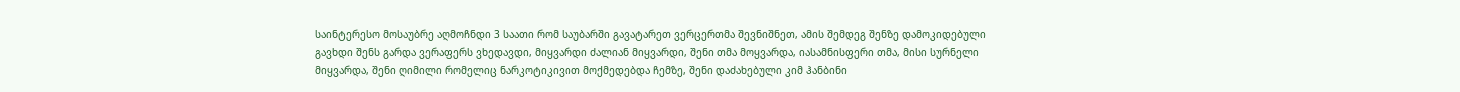საინტერესო მოსაუბრე აღმოჩნდი 3 საათი რომ საუბარში გავატარეთ ვერცერთმა შევნიშნეთ, ამის შემდეგ შენზე დამოკიდებული გავხდი შენს გარდა ვერაფერს ვხედავდი, მიყვარდი ძალიან მიყვარდი, შენი თმა მოყვარდა, იასამნისფერი თმა, მისი სურნელი მიყვარდა, შენი ღიმილი რომელიც ნარკოტიკივით მოქმედებდა ჩემზე, შენი დაძახებული კიმ ჰანბინი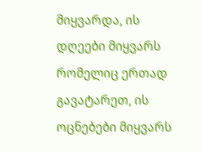მიყვარდა, ის დღეები მიყვარს რომელიც ერთად გავატარეთ, ის ოცნებები მიყვარს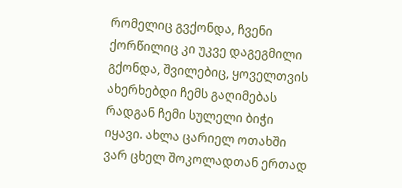რომელიც გვქონდა, ჩვენი ქორწილიც კი უკვე დაგეგმილი გქონდა, შვილებიც, ყოველთვის ახერხებდი ჩემს გაღიმებას რადგან ჩემი სულელი ბიჭი იყავი. ახლა ცარიელ ოთახში ვარ ცხელ შოკოლადთან ერთად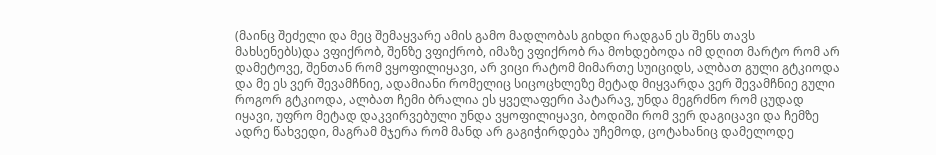(მაინც შეძელი და მეც შემაყვარე ამის გამო მადლობას გიხდი რადგან ეს შენს თავს მახსენებს)და ვფიქრობ, შენზე ვფიქრობ, იმაზე ვფიქრობ რა მოხდებოდა იმ დღით მარტო რომ არ დამეტოვე, შენთან რომ ვყოფილიყავი, არ ვიცი რატომ მიმართე სუიციდს, ალბათ გული გტკიოდა და მე ეს ვერ შევამჩნიე, ადამიანი რომელიც სიცოცხლეზე მეტად მიყვარდა ვერ შევამჩნიე გული როგორ გტკიოდა, ალბათ ჩემი ბრალია ეს ყველაფერი პატარავ, უნდა მეგრძნო რომ ცუდად იყავი, უფრო მეტად დაკვირვებული უნდა ვყოფილიყავი, ბოდიში რომ ვერ დაგიცავი და ჩემზე ადრე წახვედი, მაგრამ მჯერა რომ მანდ არ გაგიჭირდება უჩემოდ, ცოტახანიც დამელოდე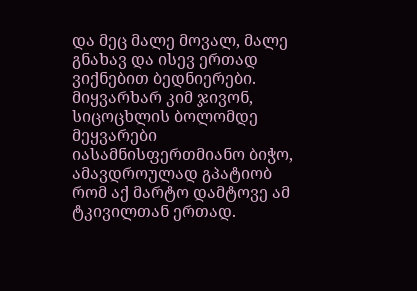და მეც მალე მოვალ, მალე გნახავ და ისევ ერთად ვიქნებით ბედნიერები. მიყვარხარ კიმ ჯივონ, სიცოცხლის ბოლომდე მეყვარები იასამნისფერთმიანო ბიჭო, ამავდროულად გპატიობ რომ აქ მარტო დამტოვე ამ ტკივილთან ერთად.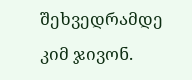შეხვედრამდე კიმ ჯივონ.